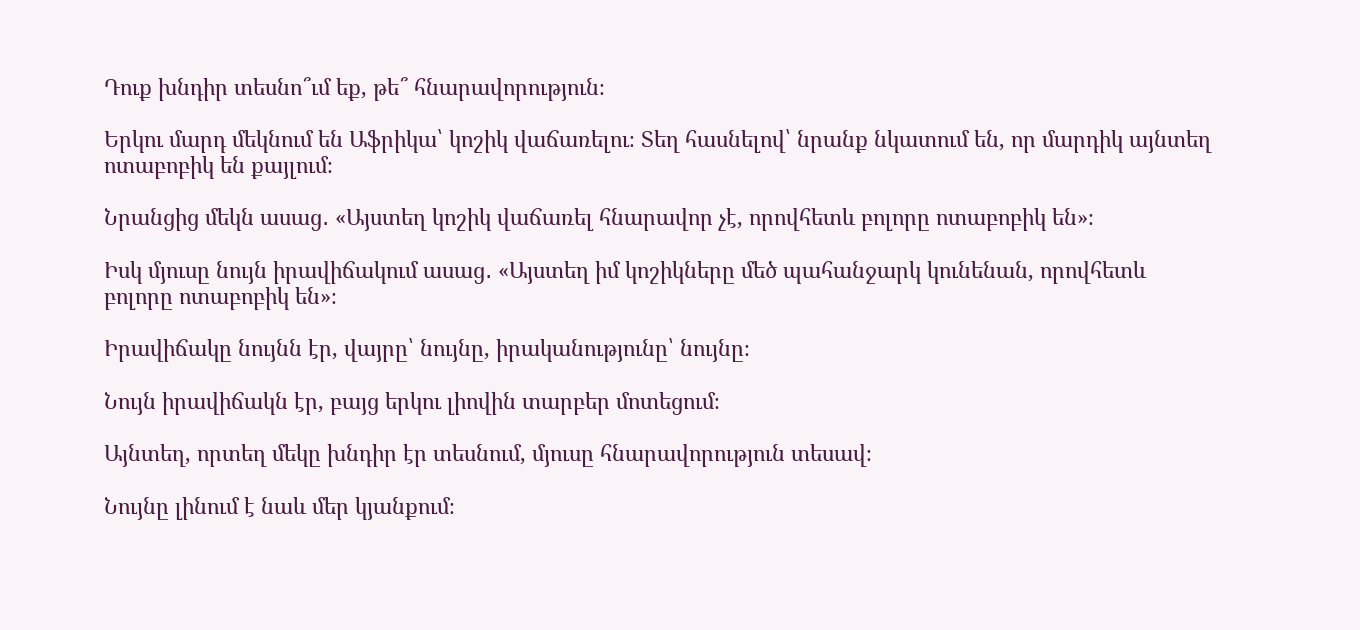Դուք խնդիր տեսնո՞ւմ եք, թե՞ հնարավորություն։

Երկու մարդ մեկնում են Աֆրիկա՝ կոշիկ վաճառելու։ Տեղ հասնելով՝ նրանք նկատում են, որ մարդիկ այնտեղ ոտաբոբիկ են քայլում։

Նրանցից մեկն ասաց․ «Այստեղ կոշիկ վաճառել հնարավոր չէ, որովհետև բոլորը ոտաբոբիկ են»։

Իսկ մյուսը նույն իրավիճակում ասաց․ «Այստեղ իմ կոշիկները մեծ պահանջարկ կունենան, որովհետև բոլորը ոտաբոբիկ են»։

Իրավիճակը նույնն էր, վայրը՝ նույնը, իրականությունը՝ նույնը։

Նույն իրավիճակն էր, բայց երկու լիովին տարբեր մոտեցում։

Այնտեղ, որտեղ մեկը խնդիր էր տեսնում, մյուսը հնարավորություն տեսավ։

Նույնը լինում է նաև մեր կյանքում։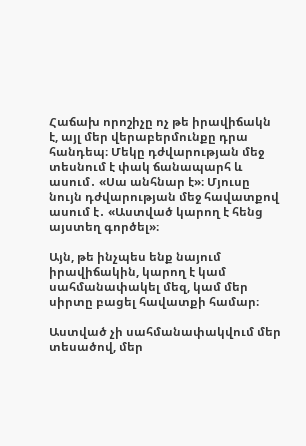Հաճախ որոշիչը ոչ թե իրավիճակն է, այլ մեր վերաբերմունքը դրա հանդեպ։ Մեկը դժվարության մեջ տեսնում է փակ ճանապարհ և ասում․ «Սա անհնար է»։ Մյուսը նույն դժվարության մեջ հավատքով ասում է․ «Աստված կարող է հենց այստեղ գործել»։

Այն, թե ինչպես ենք նայում իրավիճակին, կարող է կամ սահմանափակել մեզ, կամ մեր սիրտը բացել հավատքի համար։

Աստված չի սահմանափակվում մեր տեսածով, մեր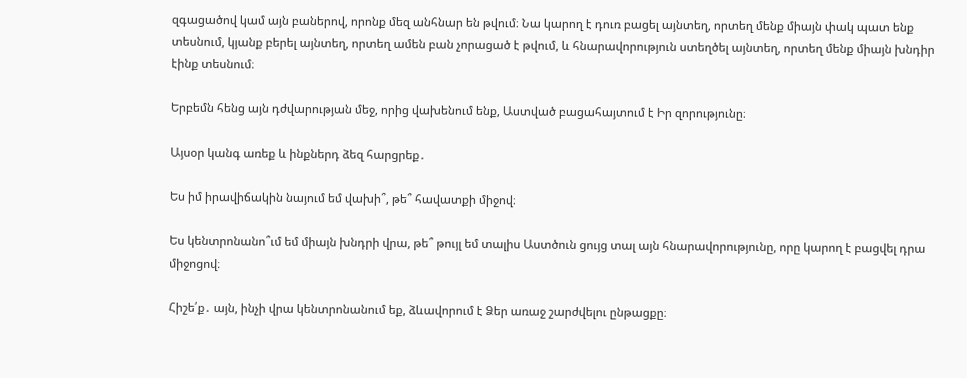զգացածով կամ այն բաներով, որոնք մեզ անհնար են թվում։ Նա կարող է դուռ բացել այնտեղ, որտեղ մենք միայն փակ պատ ենք տեսնում, կյանք բերել այնտեղ, որտեղ ամեն բան չորացած է թվում, և հնարավորություն ստեղծել այնտեղ, որտեղ մենք միայն խնդիր էինք տեսնում։

Երբեմն հենց այն դժվարության մեջ, որից վախենում ենք, Աստված բացահայտում է Իր զորությունը։

Այսօր կանգ առեք և ինքներդ ձեզ հարցրեք․

Ես իմ իրավիճակին նայում եմ վախի՞, թե՞ հավատքի միջով։

Ես կենտրոնանո՞ւմ եմ միայն խնդրի վրա, թե՞ թույլ եմ տալիս Աստծուն ցույց տալ այն հնարավորությունը, որը կարող է բացվել դրա միջոցով։

Հիշե՛ք․ այն, ինչի վրա կենտրոնանում եք, ձևավորում է Ձեր առաջ շարժվելու ընթացքը։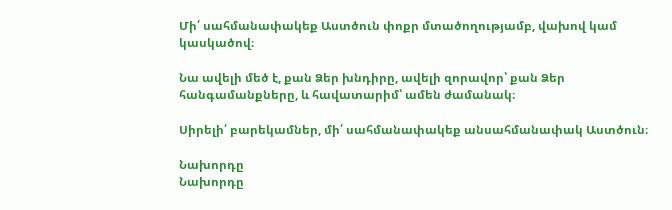Մի՛ սահմանափակեք Աստծուն փոքր մտածողությամբ, վախով կամ կասկածով։

Նա ավելի մեծ է, քան Ձեր խնդիրը, ավելի զորավոր՝ քան Ձեր հանգամանքները, և հավատարիմ՝ ամեն ժամանակ։

Սիրելի՛ բարեկամներ, մի՛ սահմանափակեք անսահմանափակ Աստծուն։

Նախորդը
Նախորդը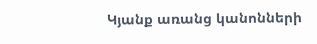Կյանք առանց կանոնների